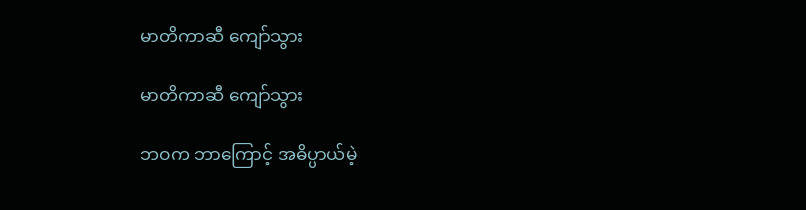မာတိကာဆီ ကျော်သွား

မာတိကာဆီ ကျော်သွား

ဘဝက ဘာကြောင့် အဓိပ္ပာယ်မဲ့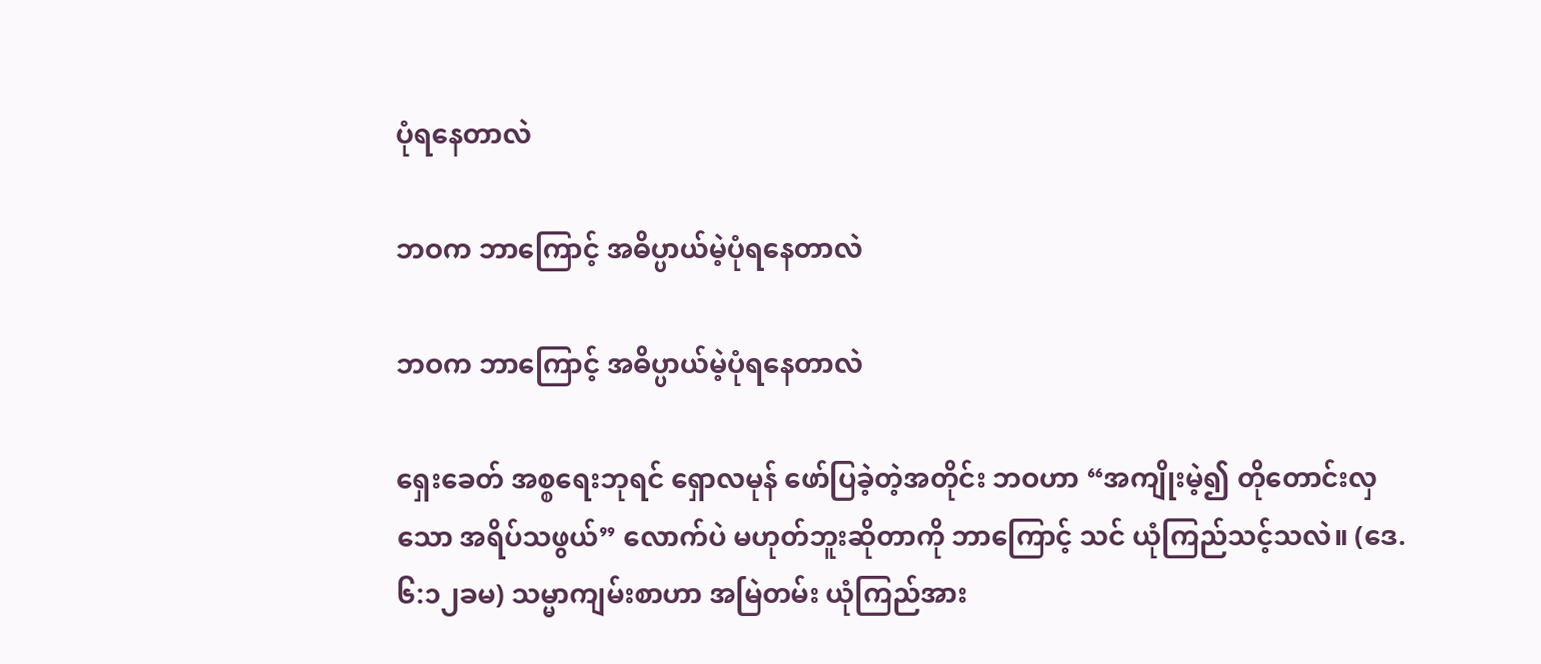ပုံရနေတာလဲ

ဘဝက ဘာကြောင့် အဓိပ္ပာယ်မဲ့ပုံရနေတာလဲ

ဘဝက ဘာကြောင့် အဓိပ္ပာယ်မဲ့ပုံရနေတာလဲ

ရှေးခေတ် အစ္စရေးဘုရင် ရှောလမုန် ဖော်ပြခဲ့တဲ့အတိုင်း ဘဝဟာ “အကျိုးမဲ့၍ တိုတောင်းလှသော အရိပ်သဖွယ်” လောက်ပဲ မဟုတ်ဘူးဆိုတာကို ဘာကြောင့် သင် ယုံကြည်သင့်သလဲ။ (ဒေ. ၆:၁၂ခမ) သမ္မာကျမ်းစာဟာ အမြဲတမ်း ယုံကြည်အား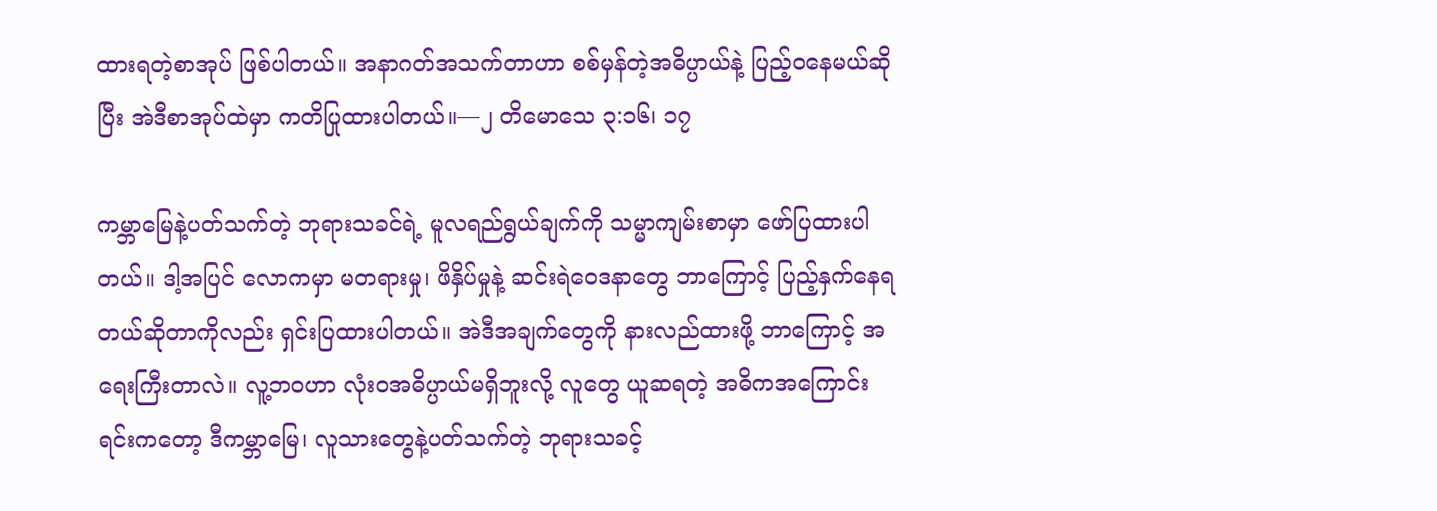ထားရတဲ့စာအုပ် ဖြစ်ပါတယ်။ အနာဂတ်အသက်တာဟာ စစ်မှန်တဲ့အဓိပ္ပာယ်နဲ့ ပြည့်ဝနေမယ်ဆိုပြီး အဲဒီစာအုပ်ထဲမှာ ကတိပြုထားပါတယ်။—၂ တိမောသေ ၃:၁၆၊ ၁၇

ကမ္ဘာမြေနဲ့ပတ်သက်တဲ့ ဘုရားသခင်ရဲ့ မူလရည်ရွယ်ချက်ကို သမ္မာကျမ်းစာမှာ ဖော်ပြထားပါတယ်။ ဒါ့အပြင် လောကမှာ မတရားမှု၊ ဖိနှိပ်မှုနဲ့ ဆင်းရဲဝေဒနာတွေ ဘာကြောင့် ပြည့်နှက်နေရတယ်ဆိုတာကိုလည်း ရှင်းပြထားပါတယ်။ အဲဒီအချက်တွေကို နားလည်ထားဖို့ ဘာကြောင့် အရေးကြီးတာလဲ။ လူ့ဘဝဟာ လုံးဝအဓိပ္ပာယ်မရှိဘူးလို့ လူတွေ ယူဆရတဲ့ အဓိကအကြောင်းရင်းကတော့ ဒီကမ္ဘာမြေ၊ လူသားတွေနဲ့ပတ်သက်တဲ့ ဘုရားသခင့်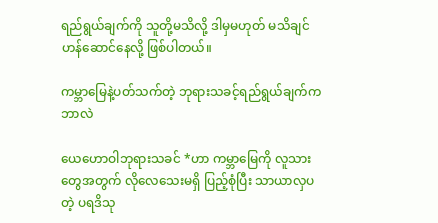ရည်ရွယ်ချက်ကို သူတို့မသိလို့ ဒါမှမဟုတ် မသိချင်ဟန်ဆောင်နေလို့ ဖြစ်ပါတယ်။

ကမ္ဘာမြေနဲ့ပတ်သက်တဲ့ ဘုရားသခင့်ရည်ရွယ်ချက်က ဘာလဲ

ယေဟောဝါဘုရားသခင် *ဟာ ကမ္ဘာမြေကို လူသားတွေအတွက် လိုလေသေးမရှိ ပြည့်စုံပြီး သာယာလှပတဲ့ ပရဒိသု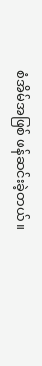စံအိမ်အဖြစ် ဖန်ဆင်းခဲ့တယ်။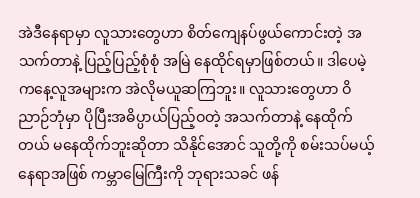အဲဒီနေရာမှာ လူသားတွေဟာ စိတ်ကျေနပ်ဖွယ်ကောင်းတဲ့ အသက်တာနဲ့ ပြည့်ပြည့်စုံစုံ အမြဲ နေထိုင်ရမှာဖြစ်တယ်။ ဒါပေမဲ့ ကနေ့လူအများက အဲလိုမယူဆကြဘူး။ လူသားတွေဟာ ဝိညာဉ်ဘုံမှာ ပိုပြီးအဓိပ္ပာယ်ပြည့်ဝတဲ့ အသက်တာနဲ့ နေထိုက်တယ် မနေထိုက်ဘူးဆိုတာ သိနိုင်အောင် သူတို့ကို စမ်းသပ်မယ့်နေရာအဖြစ် ကမ္ဘာမြေကြီးကို ဘုရားသခင် ဖန်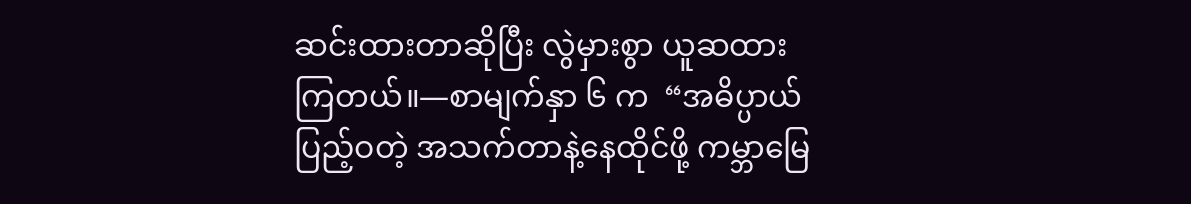ဆင်းထားတာဆိုပြီး လွဲမှားစွာ ယူဆထားကြတယ်။—စာမျက်နှာ ၆ က  “အဓိပ္ပာယ်ပြည့်ဝတဲ့ အသက်တာနဲ့နေထိုင်ဖို့ ကမ္ဘာမြေ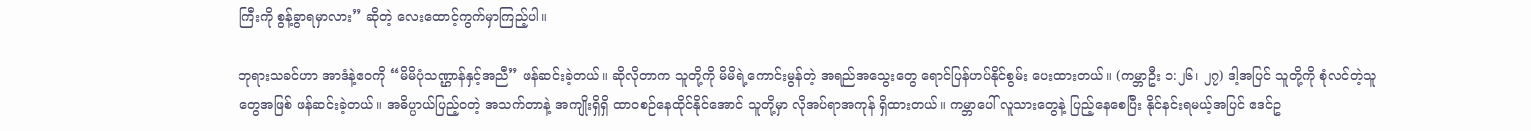ကြီးကို စွန့်ခွာရမှာလား” ဆိုတဲ့ လေးထောင့်ကွက်မှာကြည့်ပါ။

ဘုရားသခင်ဟာ အာဒံနဲ့ဧဝကို “မိမိပုံသဏ္ဌာန်နှင့်အညီ” ဖန်ဆင်းခဲ့တယ်။ ဆိုလိုတာက သူတို့ကို မိမိရဲ့ကောင်းမွန်တဲ့ အရည်အသွေးတွေ ရောင်ပြန်ဟပ်နိုင်စွမ်း ပေးထားတယ်။ (ကမ္ဘာဦး ၁:၂၆၊ ၂၇) ဒါ့အပြင် သူတို့ကို စုံလင်တဲ့သူတွေအဖြစ် ဖန်ဆင်းခဲ့တယ်။ အဓိပ္ပာယ်ပြည့်ဝတဲ့ အသက်တာနဲ့ အကျိုးရှိရှိ ထာဝစဉ်နေထိုင်နိုင်အောင် သူတို့မှာ လိုအပ်ရာအကုန် ရှိထားတယ်။ ကမ္ဘာပေါ် လူသားတွေနဲ့ ပြည့်နေစေပြီး နိုင်နင်းရမယ့်အပြင် ဧဒင်ဥ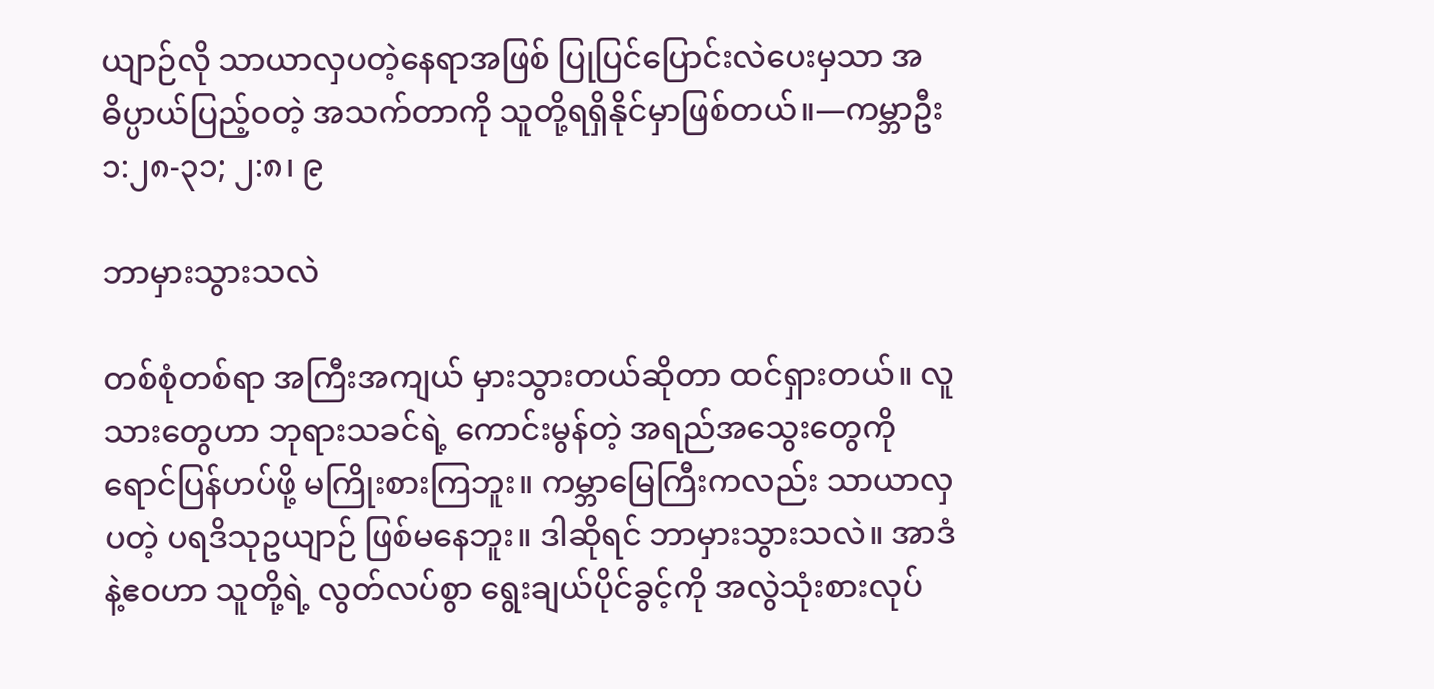ယျာဉ်လို သာယာလှပတဲ့နေရာအဖြစ် ပြုပြင်ပြောင်းလဲပေးမှသာ အဓိပ္ပာယ်ပြည့်ဝတဲ့ အသက်တာကို သူတို့ရရှိနိုင်မှာဖြစ်တယ်။—ကမ္ဘာဦး ၁:၂၈-၃၁; ၂:၈၊ ၉

ဘာမှားသွားသလဲ

တစ်စုံတစ်ရာ အကြီးအကျယ် မှားသွားတယ်ဆိုတာ ထင်ရှားတယ်။ လူသားတွေဟာ ဘုရားသခင်ရဲ့ ကောင်းမွန်တဲ့ အရည်အသွေးတွေကို ရောင်ပြန်ဟပ်ဖို့ မကြိုးစားကြဘူး။ ကမ္ဘာမြေကြီးကလည်း သာယာလှပတဲ့ ပရဒိသုဥယျာဉ် ဖြစ်မနေဘူး။ ဒါဆိုရင် ဘာမှားသွားသလဲ။ အာဒံနဲ့ဧဝဟာ သူတို့ရဲ့ လွတ်လပ်စွာ ရွေးချယ်ပိုင်ခွင့်ကို အလွဲသုံးစားလုပ်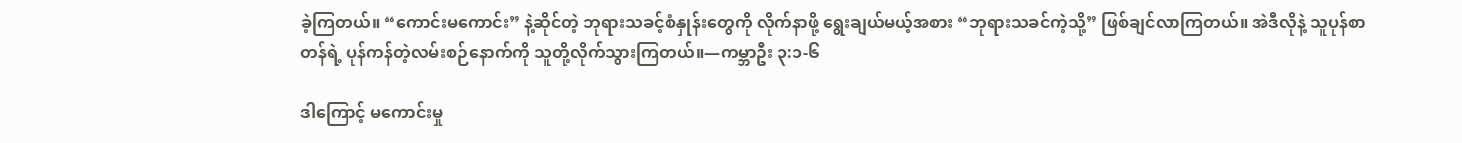ခဲ့ကြတယ်။ “ကောင်းမကောင်း” နဲ့ဆိုင်တဲ့ ဘုရားသခင့်စံနှုန်းတွေကို လိုက်နာဖို့ ရွေးချယ်မယ့်အစား “ဘုရားသခင်ကဲ့သို့” ဖြစ်ချင်လာကြတယ်။ အဲဒီလိုနဲ့ သူပုန်စာတန်ရဲ့ ပုန်ကန်တဲ့လမ်းစဉ်နောက်ကို သူတို့လိုက်သွားကြတယ်။—ကမ္ဘာဦး ၃:၁-၆

ဒါကြောင့် မကောင်းမှု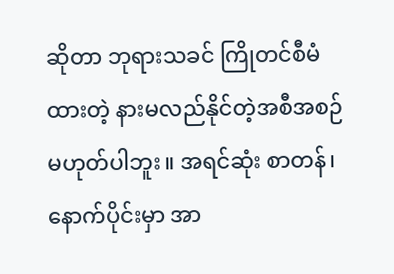ဆိုတာ ဘုရားသခင် ကြိုတင်စီမံထားတဲ့ နားမလည်နိုင်တဲ့အစီအစဉ် မဟုတ်ပါဘူး။ အရင်ဆုံး စာတန်၊ နောက်ပိုင်းမှာ အာ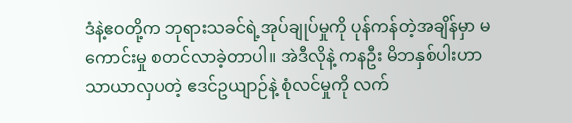ဒံနဲ့ဧဝတို့က ဘုရားသခင်ရဲ့အုပ်ချုပ်မှုကို ပုန်ကန်တဲ့အချိန်မှာ မကောင်းမှု စတင်လာခဲ့တာပါ။ အဲဒီလိုနဲ့ ကနဦး မိဘနှစ်ပါးဟာ သာယာလှပတဲ့ ဧဒင်ဥယျာဉ်နဲ့ စုံလင်မှုကို လက်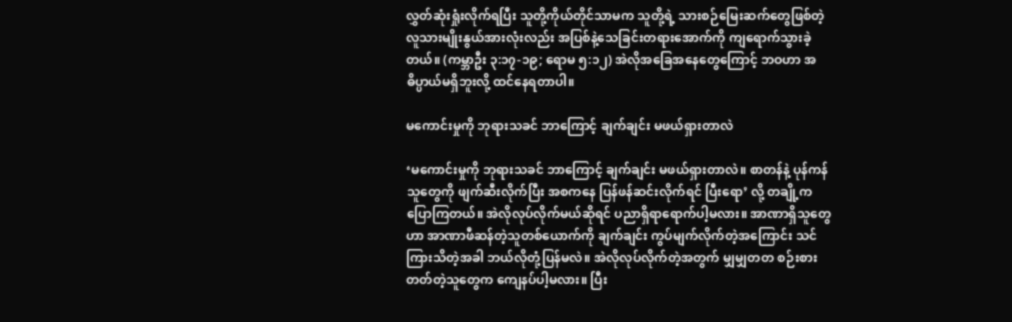လွှတ်ဆုံးရှုံးလိုက်ရပြီး သူတို့ကိုယ်တိုင်သာမက သူတို့ရဲ့ သားစဉ်မြေးဆက်တွေဖြစ်တဲ့ လူသားမျိုးနွယ်အားလုံးလည်း အပြစ်နဲ့သေခြင်းတရားအောက်ကို ကျရောက်သွားခဲ့တယ်။ (ကမ္ဘာဦး ၃:၁၇-၁၉; ရောမ ၅:၁၂) အဲလိုအခြေအနေတွေကြောင့် ဘဝဟာ အဓိပ္ပာယ်မရှိဘူးလို့ ထင်နေရတာပါ။

မကောင်းမှုကို ဘုရားသခင် ဘာကြောင့် ချက်ချင်း မဖယ်ရှားတာလဲ

‘မကောင်းမှုကို ဘုရားသခင် ဘာကြောင့် ချက်ချင်း မဖယ်ရှားတာလဲ။ စာတန်နဲ့ ပုန်ကန်သူတွေကို ဖျက်ဆီးလိုက်ပြီး အစကနေ ပြန်ဖန်ဆင်းလိုက်ရင် ပြီးရော’ လို့ တချို့က ပြောကြတယ်။ အဲလိုလုပ်လိုက်မယ်ဆိုရင် ပညာရှိရာရောက်ပါ့မလား။ အာဏာရှိသူတွေဟာ အာဏာဖီဆန်တဲ့သူတစ်ယောက်ကို ချက်ချင်း ကွပ်မျက်လိုက်တဲ့အကြောင်း သင် ကြားသိတဲ့အခါ ဘယ်လိုတုံ့ပြန်မလဲ။ အဲလိုလုပ်လိုက်တဲ့အတွက် မျှမျှတတ စဉ်းစားတတ်တဲ့သူတွေက ကျေနပ်ပါ့မလား။ ပြီး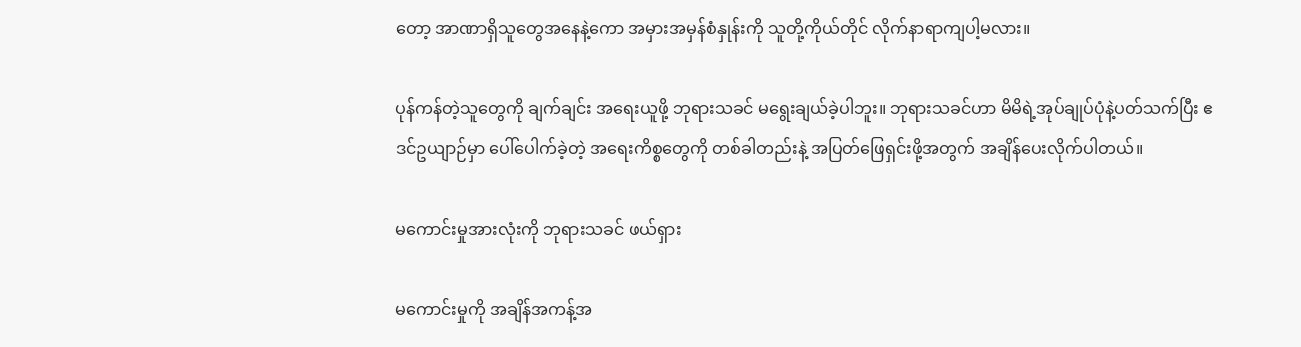တော့ အာဏာရှိသူတွေအနေနဲ့ကော အမှားအမှန်စံနှုန်းကို သူတို့ကိုယ်တိုင် လိုက်နာရာကျပါ့မလား။

ပုန်ကန်တဲ့သူတွေကို ချက်ချင်း အရေးယူဖို့ ဘုရားသခင် မရွေးချယ်ခဲ့ပါဘူး။ ဘုရားသခင်ဟာ မိမိရဲ့အုပ်ချုပ်ပုံနဲ့ပတ်သက်ပြီး ဧဒင်ဥယျာဉ်မှာ ပေါ်ပေါက်ခဲ့တဲ့ အရေးကိစ္စတွေကို တစ်ခါတည်းနဲ့ အပြတ်ဖြေရှင်းဖို့အတွက် အချိန်ပေးလိုက်ပါတယ်။

မကောင်းမှုအားလုံးကို ဘုရားသခင် ဖယ်ရှား

မကောင်းမှုကို အချိန်အကန့်အ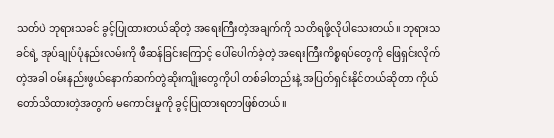သတ်ပဲ ဘုရားသခင် ခွင့်ပြုထားတယ်ဆိုတဲ့ အရေးကြီးတဲ့အချက်ကို သတိရဖို့လိုပါသေးတယ်။ ဘုရားသခင်ရဲ့ အုပ်ချုပ်ပုံနည်းလမ်းကို ဖီဆန်ခြင်းကြောင့် ပေါ်ပေါက်ခဲ့တဲ့ အရေးကြီးကိစ္စရပ်တွေကို ဖြေရှင်းလိုက်တဲ့အခါ ဝမ်းနည်းဖွယ်နောက်ဆက်တွဲဆိုးကျိုးတွေကိုပါ တစ်ခါတည်းနဲ့ အပြတ်ရှင်းနိုင်တယ်ဆိုတာ ကိုယ်တော်သိထားတဲ့အတွက် မကောင်းမှုကို ခွင့်ပြုထားရတာဖြစ်တယ်။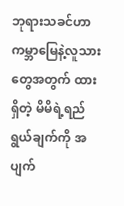ဘုရားသခင်ဟာ ကမ္ဘာမြေနဲ့လူသားတွေအတွက် ထားရှိတဲ့ မိမိရဲ့ရည်ရွယ်ချက်ကို အပျက်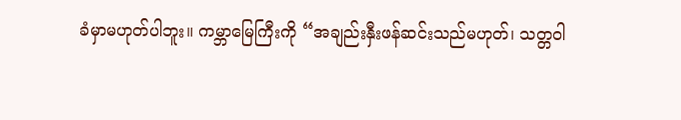ခံမှာမဟုတ်ပါဘူး။ ကမ္ဘာမြေကြီးကို “အချည်းနှီးဖန်ဆင်းသည်မဟုတ်၊ သတ္တဝါ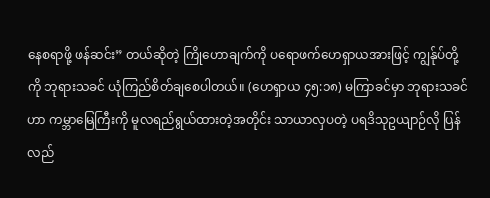နေစရာဖို့ ဖန်ဆင်း” တယ်ဆိုတဲ့ ကြိုဟောချက်ကို ပရောဖက်ဟေရှာယအားဖြင့် ကျွန်ုပ်တို့ကို ဘုရားသခင် ယုံကြည်စိတ်ချစေပါတယ်။ (ဟေရှာယ ၄၅:၁၈) မကြာခင်မှာ ဘုရားသခင်ဟာ ကမ္ဘာမြေကြီးကို မူလရည်ရွယ်ထားတဲ့အတိုင်း သာယာလှပတဲ့ ပရဒိသုဥယျာဉ်လို ပြန်လည်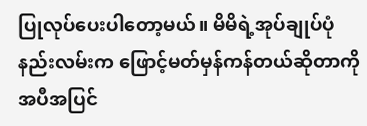ပြုလုပ်ပေးပါတော့မယ်။ မိမိရဲ့အုပ်ချုပ်ပုံနည်းလမ်းက ဖြောင့်မတ်မှန်ကန်တယ်ဆိုတာကို အပီအပြင်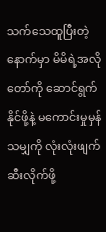သက်သေထူပြီးတဲ့နောက်မှာ မိမိရဲ့အလိုတော်ကို ဆောင်ရွက်နိုင်ဖို့နဲ့ မကောင်းမှုမှန်သမျှကို လုံးလုံးဖျက်ဆီးလိုက်ဖို့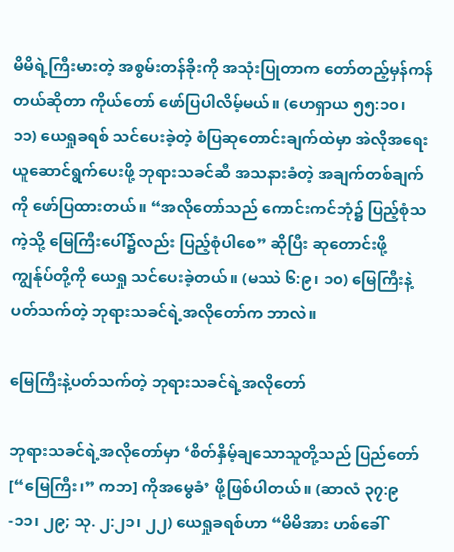မိမိရဲ့ကြီးမားတဲ့ အစွမ်းတန်ခိုးကို အသုံးပြုတာက တော်တည့်မှန်ကန်တယ်ဆိုတာ ကိုယ်တော် ဖော်ပြပါလိမ့်မယ်။ (ဟေရှာယ ၅၅:၁၀၊ ၁၁) ယေရှုခရစ် သင်ပေးခဲ့တဲ့ စံပြဆုတောင်းချက်ထဲမှာ အဲလိုအရေးယူဆောင်ရွက်ပေးဖို့ ဘုရားသခင်ဆီ အသနားခံတဲ့ အချက်တစ်ချက်ကို ဖော်ပြထားတယ်။ “အလိုတော်သည် ကောင်းကင်ဘုံ၌ ပြည့်စုံသကဲ့သို့ မြေကြီးပေါ်၌လည်း ပြည့်စုံပါစေ” ဆိုပြီး ဆုတောင်းဖို့ ကျွန်ုပ်တို့ကို ယေရှု သင်ပေးခဲ့တယ်။ (မဿဲ ၆:၉၊ ၁၀) မြေကြီးနဲ့ပတ်သက်တဲ့ ဘုရားသခင်ရဲ့အလိုတော်က ဘာလဲ။

မြေကြီးနဲ့ပတ်သက်တဲ့ ဘုရားသခင်ရဲ့အလိုတော်

ဘုရားသခင်ရဲ့အလိုတော်မှာ ‘စိတ်နှိမ့်ချသောသူတို့သည် ပြည်တော် [“မြေကြီး၊” ကဘ] ကိုအမွေခံ’ ဖို့ဖြစ်ပါတယ်။ (ဆာလံ ၃၇:၉-၁၁၊ ၂၉; သု. ၂:၂၁၊ ၂၂) ယေရှုခရစ်ဟာ “မိမိအား ဟစ်ခေါ်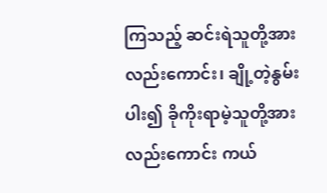ကြသည့် ဆင်းရဲသူတို့အားလည်းကောင်း၊ ချို့တဲ့နွမ်းပါး၍ ခိုကိုးရာမဲ့သူတို့အားလည်းကောင်း ကယ်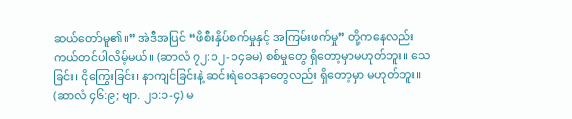ဆယ်တော်မူ၏။” အဲဒီအပြင် “ဖိစီးနှိပ်စက်မှုနှင့် အကြမ်းဖက်မှု” တို့ကနေလည်း ကယ်တင်ပါလိမ့်မယ်။ (ဆာလံ ၇၂:၁၂-၁၄ခမ) စစ်မှုတွေ ရှိတော့မှာမဟုတ်ဘူး။ သေခြင်း၊ ငိုကြွေးခြင်း၊ နာကျင်ခြင်းနဲ့ ဆင်းရဲဝေဒနာတွေလည်း ရှိတော့မှာ မဟုတ်ဘူး။ (ဆာလံ ၄၆:၉; ဗျာ. ၂၁:၁-၄) မ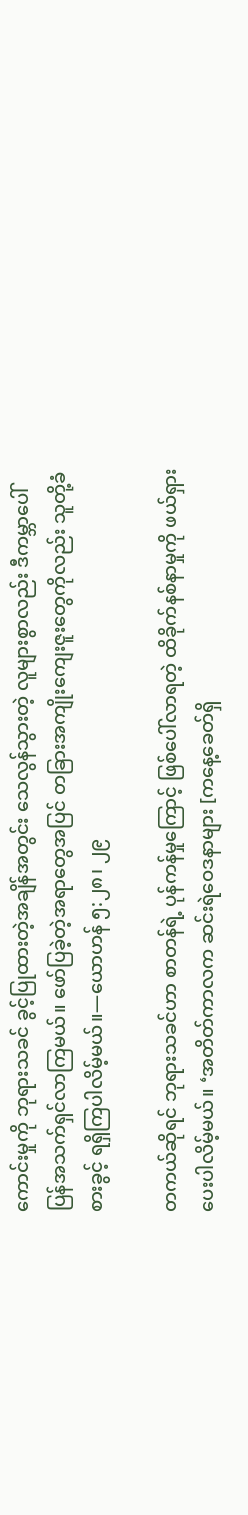ကောင်းမှုကို ဘုရားသခင် ခွင့်ပြုထားတဲ့အချိန်အတွင်း သေလွန်သွားတဲ့ လူများစွာလည်း ဒီကမ္ဘာပေါ် ပြန်အသက်ရှင်လာကြမယ်။ ဖော်ပြခဲ့တဲ့အရာတွေအပြင် တခြားအကျိုးကျေးဇူးတွေကိုလည်း သူတို့ခံစားခွင့် ရရှိကြပါလိမ့်မယ်။—ယောဟန် ၅:၂၈၊ ၂၉

တကယ်ဆိုရင် ဘုရားသခင်ဟာ စာတန်ရဲ့ ပုန်ကန်မှုကြောင့် ဖြစ်ပေါ်လာရတဲ့ ထိခိုက်နစ်နာမှုကို ဖယ်ရှားပေးပါလိမ့်မယ်။ ‘အတိတ်ကာလက ဆင်းရဲဝေဒနာများ [ကနေ့ခေတ်ရှိ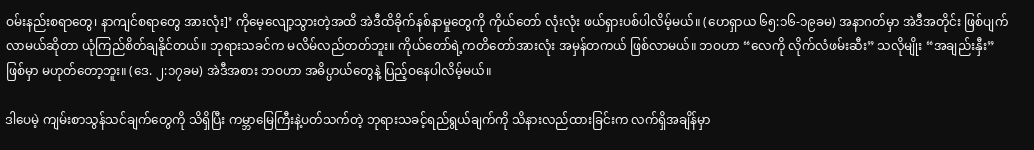ဝမ်းနည်းစရာတွေ၊ နာကျင်စရာတွေ အားလုံး]’ ကိုမေ့လျော့သွားတဲ့အထိ အဲဒီထိခိုက်နစ်နာမှုတွေကို ကိုယ်တော် လုံးလုံး ဖယ်ရှားပစ်ပါလိမ့်မယ်။ (ဟေရှာယ ၆၅:၁၆-၁၉ခမ) အနာဂတ်မှာ အဲဒီအတိုင်း ဖြစ်ပျက်လာမယ်ဆိုတာ ယုံကြည်စိတ်ချနိုင်တယ်။ ဘုရားသခင်က မလိမ်လည်တတ်ဘူး။ ကိုယ်တော်ရဲ့ကတိတော်အားလုံး အမှန်တကယ် ဖြစ်လာမယ်။ ဘဝဟာ “လေကို လိုက်လံဖမ်းဆီး” သလိုမျိုး “အချည်းနှီး” ဖြစ်မှာ မဟုတ်တော့ဘူး။ (ဒေ. ၂:၁၇ခမ) အဲဒီအစား ဘဝဟာ အဓိပ္ပာယ်တွေနဲ့ ပြည့်ဝနေပါလိမ့်မယ်။

ဒါပေမဲ့ ကျမ်းစာသွန်သင်ချက်တွေကို သိရှိပြီး ကမ္ဘာမြေကြီးနဲ့ပတ်သက်တဲ့ ဘုရားသခင့်ရည်ရွယ်ချက်ကို သိနားလည်ထားခြင်းက လက်ရှိအချိန်မှာ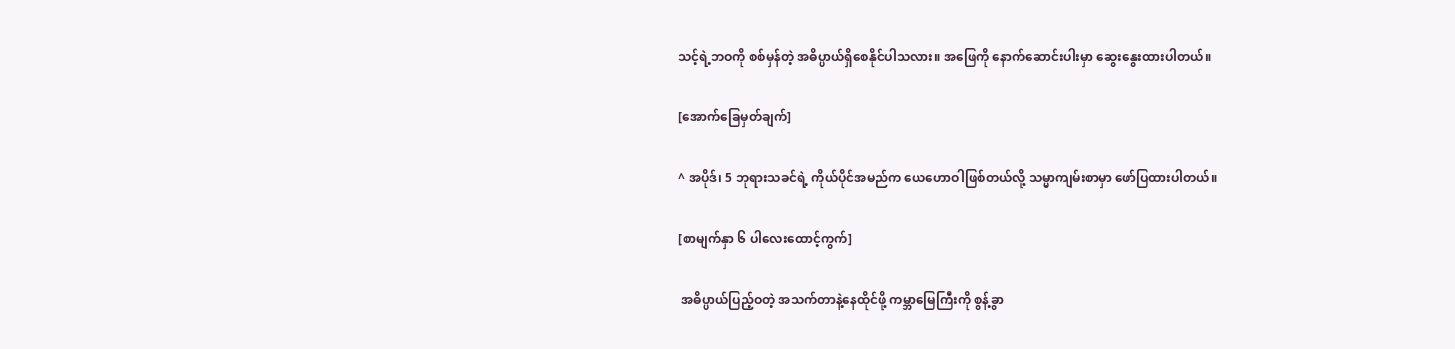သင့်ရဲ့ဘဝကို စစ်မှန်တဲ့ အဓိပ္ပာယ်ရှိစေနိုင်ပါသလား။ အဖြေကို နောက်ဆောင်းပါးမှာ ဆွေးနွေးထားပါတယ်။

[အောက်ခြေမှတ်ချက်]

^ အပိုဒ်၊ 5 ဘုရားသခင်ရဲ့ ကိုယ်ပိုင်အမည်က ယေဟောဝါဖြစ်တယ်လို့ သမ္မာကျမ်းစာမှာ ဖော်ပြထားပါတယ်။

[စာမျက်နှာ ၆ ပါလေးထောင့်ကွက်]

 အဓိပ္ပာယ်ပြည့်ဝတဲ့ အသက်တာနဲ့နေထိုင်ဖို့ ကမ္ဘာမြေကြီးကို စွန့်ခွာ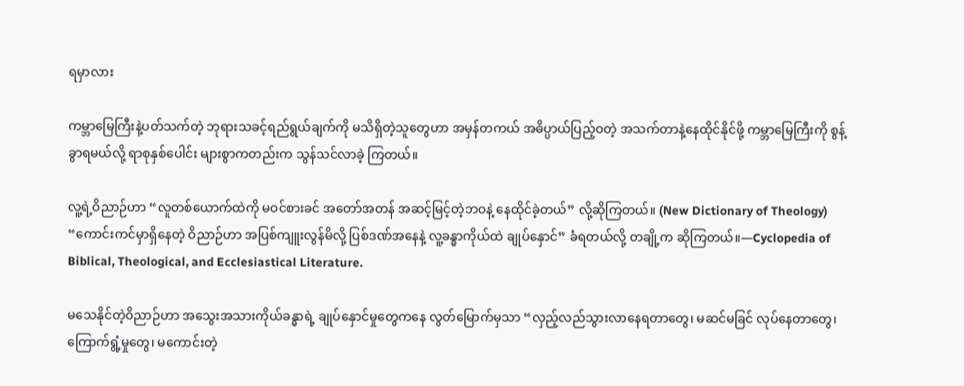ရမှာလား

ကမ္ဘာမြေကြီးနဲ့ပတ်သက်တဲ့ ဘုရားသခင့်ရည်ရွယ်ချက်ကို မသိရှိတဲ့သူတွေဟာ အမှန်တကယ် အဓိပ္ပာယ်ပြည့်ဝတဲ့ အသက်တာနဲ့နေထိုင်နိုင်ဖို့ ကမ္ဘာမြေကြီးကို စွန့်ခွာရမယ်လို့ ရာစုနှစ်ပေါင်း များစွာကတည်းက သွန်သင်လာခဲ့ ကြတယ်။

လူ့ရဲ့ဝိညာဉ်ဟာ “လူတစ်ယောက်ထဲကို မဝင်စားခင် အတော်အတန် အဆင့်မြင့်တဲ့ဘဝနဲ့ နေထိုင်ခဲ့တယ်” လို့ဆိုကြတယ်။ (New Dictionary of Theology) “ကောင်းကင်မှာရှိနေတဲ့ ဝိညာဉ်ဟာ အပြစ်ကျူးလွန်မိလို့ ပြစ်ဒဏ်အနေနဲ့ လူ့ခန္ဓာကိုယ်ထဲ ချုပ်နှောင်” ခံရတယ်လို့ တချို့က ဆိုကြတယ်။—Cyclopedia of Biblical, Theological, and Ecclesiastical Literature.

မသေနိုင်တဲ့ဝိညာဉ်ဟာ အသွေးအသားကိုယ်ခန္ဓာရဲ့ ချုပ်နှောင်မှုတွေကနေ လွတ်မြောက်မှသာ “လှည့်လည်သွားလာနေရတာတွေ၊ မဆင်မခြင် လုပ်နေတာတွေ၊ ကြောက်ရွံ့မှုတွေ၊ မကောင်းတဲ့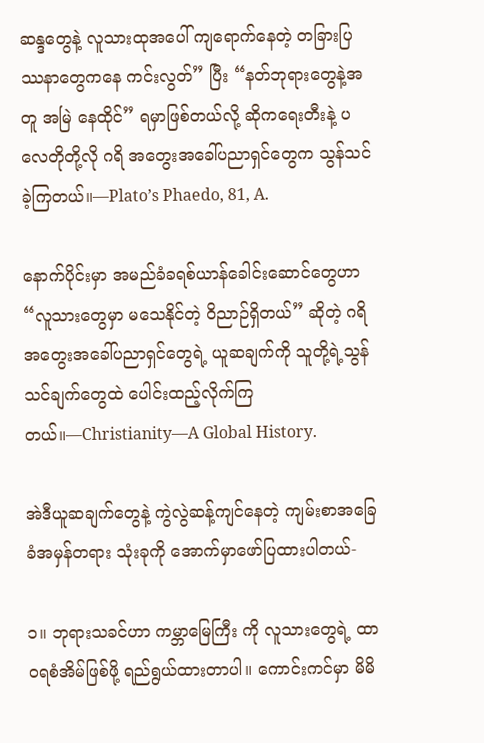ဆန္ဒတွေနဲ့ လူသားထုအပေါ် ကျရောက်နေတဲ့ တခြားပြဿနာတွေကနေ ကင်းလွတ်” ပြီး “နတ်ဘုရားတွေနဲ့အတူ အမြဲ နေထိုင်” ရမှာဖြစ်တယ်လို့ ဆိုကရေးတီးနဲ့ ပလေတိုတို့လို ဂရိ အတွေးအခေါ်ပညာရှင်တွေက သွန်သင်ခဲ့ကြတယ်။—Plato’s Phaedo, 81, A.

နောက်ပိုင်းမှာ အမည်ခံခရစ်ယာန်ခေါင်းဆောင်တွေဟာ “လူသားတွေမှာ မသေနိုင်တဲ့ ဝိညာဉ်ရှိတယ်” ဆိုတဲ့ ဂရိအတွေးအခေါ်ပညာရှင်တွေရဲ့ ယူဆချက်ကို သူတို့ရဲ့သွန်သင်ချက်တွေထဲ ပေါင်းထည့်လိုက်ကြတယ်။—Christianity—A Global History.

အဲဒီယူဆချက်တွေနဲ့ ကွဲလွဲဆန့်ကျင်နေတဲ့ ကျမ်းစာအခြေခံအမှန်တရား သုံးခုကို အောက်မှာဖော်ပြထားပါတယ်-

၁။ ဘုရားသခင်ဟာ ကမ္ဘာမြေကြီး ကို လူသားတွေရဲ့ ထာဝရစံအိမ်ဖြစ်ဖို့ ရည်ရွယ်ထားတာပါ။ ကောင်းကင်မှာ မိမိ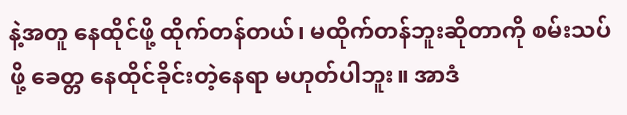နဲ့အတူ နေထိုင်ဖို့ ထိုက်တန်တယ်၊ မထိုက်တန်ဘူးဆိုတာကို စမ်းသပ်ဖို့ ခေတ္တ နေထိုင်ခိုင်းတဲ့နေရာ မဟုတ်ပါဘူး။ အာဒံ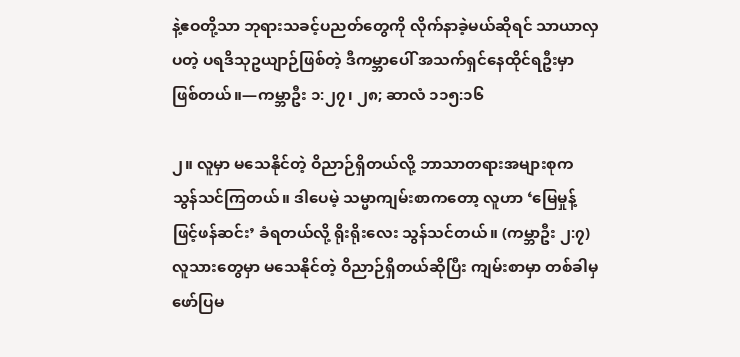နဲ့ဧဝတို့သာ ဘုရားသခင့်ပညတ်တွေကို လိုက်နာခဲ့မယ်ဆိုရင် သာယာလှပတဲ့ ပရဒိသုဥယျာဉ်ဖြစ်တဲ့ ဒီကမ္ဘာပေါ် အသက်ရှင်နေထိုင်ရဦးမှာ ဖြစ်တယ်။—ကမ္ဘာဦး ၁:၂၇၊ ၂၈; ဆာလံ ၁၁၅:၁၆

၂။ လူမှာ မသေနိုင်တဲ့ ဝိညာဉ်ရှိတယ်လို့ ဘာသာတရားအများစုက သွန်သင်ကြတယ်။ ဒါပေမဲ့ သမ္မာကျမ်းစာကတော့ လူဟာ ‘မြေမှုန့်ဖြင့်ဖန်ဆင်း’ ခံရတယ်လို့ ရိုးရိုးလေး သွန်သင်တယ်။ (ကမ္ဘာဦး ၂:၇) လူသားတွေမှာ မသေနိုင်တဲ့ ဝိညာဉ်ရှိတယ်ဆိုပြီး ကျမ်းစာမှာ တစ်ခါမှ ဖော်ပြမ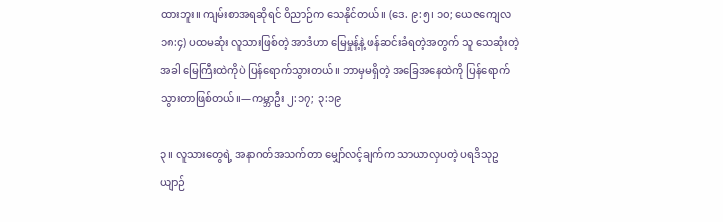ထားဘူး။ ကျမ်းစာအရဆိုရင် ဝိညာဉ်က သေနိုင်တယ်။ (ဒေ. ၉:၅၊ ၁၀; ယေဇကျေလ ၁၈:၄) ပထမဆုံး လူသားဖြစ်တဲ့ အာဒံဟာ မြေမှုန့်နဲ့ ဖန်ဆင်းခံရတဲ့အတွက် သူ သေဆုံးတဲ့အခါ မြေကြီးထဲကိုပဲ ပြန်ရောက်သွားတယ်။ ဘာမှမရှိတဲ့ အခြေအနေထဲကို ပြန်ရောက်သွားတာဖြစ်တယ်။—ကမ္ဘာဦး ၂:၁၇; ၃:၁၉

၃။ လူသားတွေရဲ့ အနာဂတ်အသက်တာ မျှော်လင့်ချက်က သာယာလှပတဲ့ ပရဒိသုဥယျာဉ်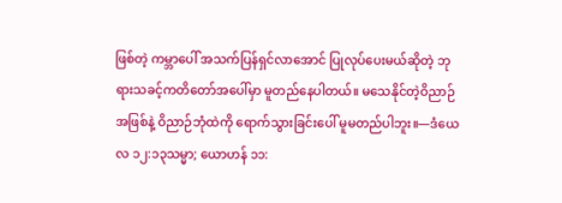ဖြစ်တဲ့ ကမ္ဘာပေါ် အသက်ပြန်ရှင်လာအောင် ပြုလုပ်ပေးမယ်ဆိုတဲ့ ဘုရားသခင့်ကတိတော်အပေါ်မှာ မူတည်နေပါတယ်။ မသေနိုင်တဲ့ဝိညာဉ်အဖြစ်နဲ့ ဝိညာဉ်ဘုံထဲကို ရောက်သွားခြင်းပေါ် မူမတည်ပါဘူး။—ဒံယေလ ၁၂:၁၃သမ္မာ; ယောဟန် ၁၁: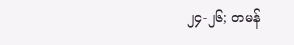၂၄-၂၆; တမန်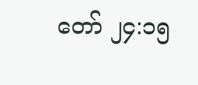တော် ၂၄:၁၅